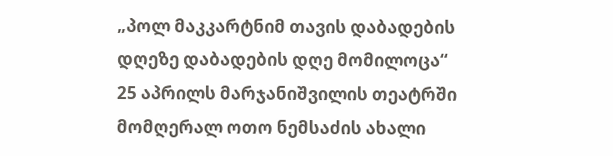„პოლ მაკკარტნიმ თავის დაბადების დღეზე დაბადების დღე მომილოცა“
25 აპრილს მარჯანიშვილის თეატრში მომღერალ ოთო ნემსაძის ახალი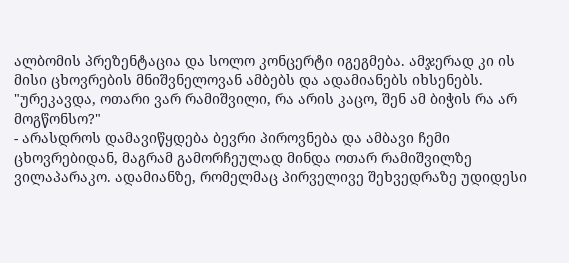ალბომის პრეზენტაცია და სოლო კონცერტი იგეგმება. ამჯერად კი ის მისი ცხოვრების მნიშვნელოვან ამბებს და ადამიანებს იხსენებს.
"ურეკავდა, ოთარი ვარ რამიშვილი, რა არის კაცო, შენ ამ ბიჭის რა არ მოგწონსო?"
- არასდროს დამავიწყდება ბევრი პიროვნება და ამბავი ჩემი ცხოვრებიდან, მაგრამ გამორჩეულად მინდა ოთარ რამიშვილზე ვილაპარაკო. ადამიანზე, რომელმაც პირველივე შეხვედრაზე უდიდესი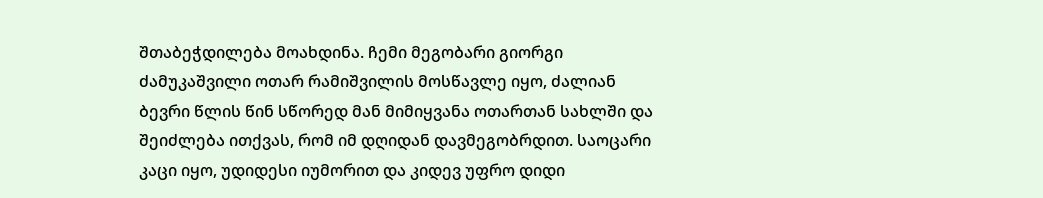შთაბეჭდილება მოახდინა. ჩემი მეგობარი გიორგი ძამუკაშვილი ოთარ რამიშვილის მოსწავლე იყო, ძალიან ბევრი წლის წინ სწორედ მან მიმიყვანა ოთართან სახლში და შეიძლება ითქვას, რომ იმ დღიდან დავმეგობრდით. საოცარი კაცი იყო, უდიდესი იუმორით და კიდევ უფრო დიდი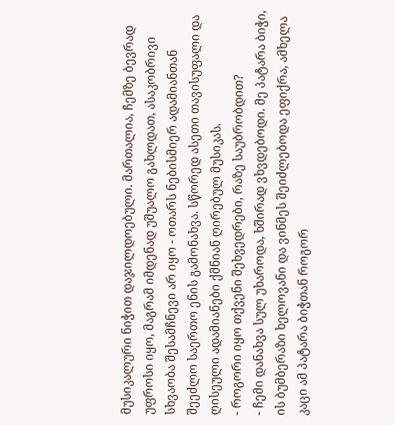მუსიკალური ნიჭით დაჯილდოებული. მართალია, ჩემზე ბევრად უფროსი იყო, მაგრამ იმდენად უშუალო გახლდათ, ასაკობრივი სხვაობა შესამჩნევი არ იყო - ოთარს ნებისმიერ ადამიანთან შეეძლო საერთო ენის გამონახვა. სწორედ ასეთი თავისუფალი და ღისეული ადამიანები ქმნიან ღირებულ მუსიკას.
- როგორი იყო თქვენი შეხვედრები, რაზე საუბრობდით?
- ჩემი დანახვა სულ უხაროდა, ხშირად ვხვდებოდი. მე პატარა ბიჭი, ის ბუმბერაზი ხელოვანი და ვინმეს შეიძლებოდა ეფიქრა, ამხელა კაცი ამ პატარა ბიჭთან როგორ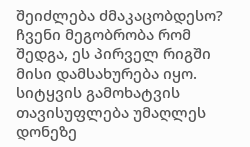შეიძლება ძმაკაცობდესო? ჩვენი მეგობრობა რომ შედგა, ეს პირველ რიგში მისი დამსახურება იყო. სიტყვის გამოხატვის თავისუფლება უმაღლეს დონეზე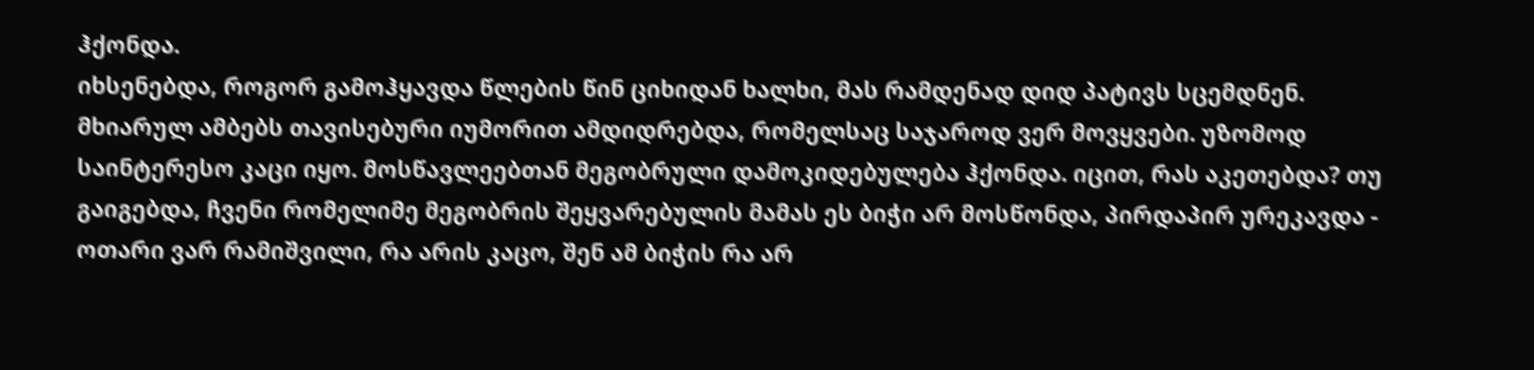ჰქონდა.
იხსენებდა, როგორ გამოჰყავდა წლების წინ ციხიდან ხალხი, მას რამდენად დიდ პატივს სცემდნენ. მხიარულ ამბებს თავისებური იუმორით ამდიდრებდა, რომელსაც საჯაროდ ვერ მოვყვები. უზომოდ საინტერესო კაცი იყო. მოსწავლეებთან მეგობრული დამოკიდებულება ჰქონდა. იცით, რას აკეთებდა? თუ გაიგებდა, ჩვენი რომელიმე მეგობრის შეყვარებულის მამას ეს ბიჭი არ მოსწონდა, პირდაპირ ურეკავდა - ოთარი ვარ რამიშვილი, რა არის კაცო, შენ ამ ბიჭის რა არ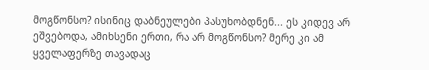მოგწონსო? ისინიც დაბნეულები პასუხობდნენ... ეს კიდევ არ ეშვებოდა, ამიხსენი ერთი, რა არ მოგწონსო? მერე კი ამ ყველაფერზე თავადაც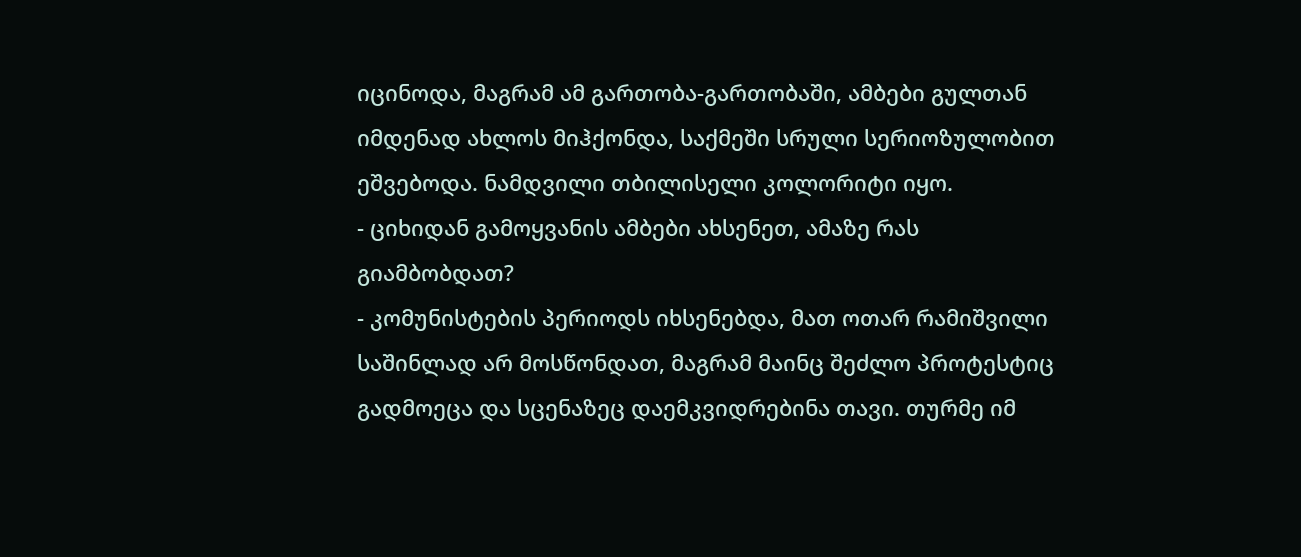იცინოდა, მაგრამ ამ გართობა-გართობაში, ამბები გულთან იმდენად ახლოს მიჰქონდა, საქმეში სრული სერიოზულობით ეშვებოდა. ნამდვილი თბილისელი კოლორიტი იყო.
- ციხიდან გამოყვანის ამბები ახსენეთ, ამაზე რას გიამბობდათ?
- კომუნისტების პერიოდს იხსენებდა, მათ ოთარ რამიშვილი საშინლად არ მოსწონდათ, მაგრამ მაინც შეძლო პროტესტიც გადმოეცა და სცენაზეც დაემკვიდრებინა თავი. თურმე იმ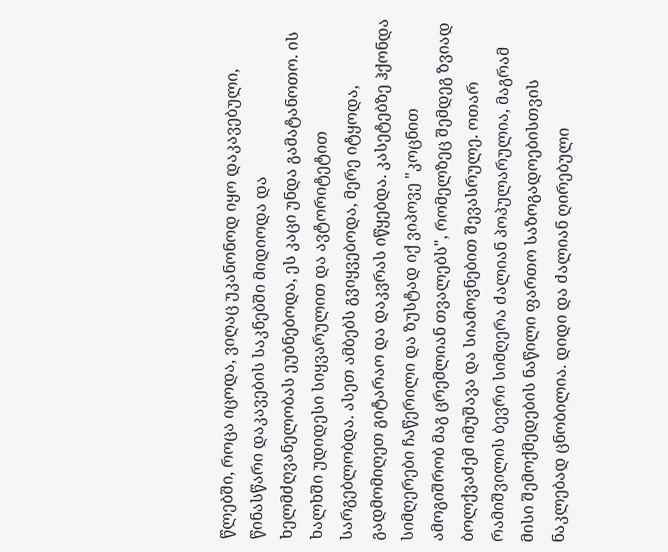წლებში, როცა იცოდა, ვიღაც უკანონოდ იყო დაკავებული, წინასწარი დაკავების საკნებში მიდიოდა და ხელმძღვანელობას ეუბნებოდა, ეს კაცი უნდა გამატანოთო. ის ხალხში უდიდესი სიყვარულით და ავტორიტეტით სარგებლობდა. ასეთ ამბებს გვიყვებოდა, მერე იტყოდა, გადმომიღეთ გიტარაო და დაკვრას იწყებდა. კასეტებზე ჰქონდა სიმღერები ჩაწერილი და ზუსტად იქ ვიპოვე "კოცნით ამოგიშრობ მაგ ცრემლიან თვალებს", რომელზეც შემდეგ ზვიად ბოლქვაძემ იმუშავა და სიამოვნებით შევასრულე. ოთარ რამიშვილის ბევრი სიმღერა ძალიან პოპულარულია, მაგრამ მისი შემოქმედების ნაწილი ფართო საზოგადოებისთვის ნაკლებად ცნობილია. დიდი და ძალიან ღირებული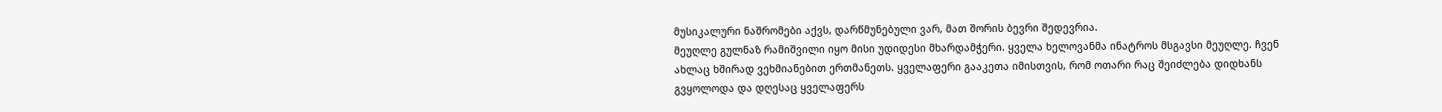მუსიკალური ნაშრომები აქვს, დარწმუნებული ვარ, მათ შორის ბევრი შედევრია.
მეუღლე გულნაზ რამიშვილი იყო მისი უდიდესი მხარდამჭერი. ყველა ხელოვანმა ინატროს მსგავსი მეუღლე. ჩვენ ახლაც ხშირად ვეხმიანებით ერთმანეთს. ყველაფერი გააკეთა იმისთვის, რომ ოთარი რაც შეიძლება დიდხანს გვყოლოდა და დღესაც ყველაფერს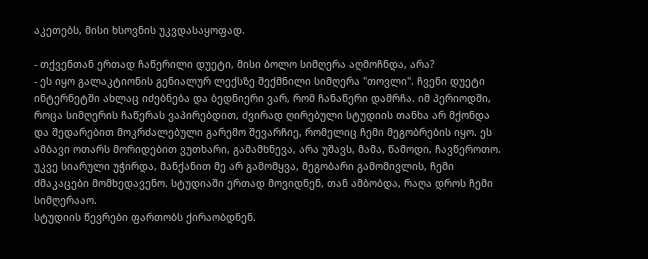აკეთებს, მისი ხსოვნის უკვდასაყოფად.

- თქვენთან ერთად ჩაწერილი დუეტი, მისი ბოლო სიმღერა აღმოჩნდა, არა?
- ეს იყო გალაკტიონის გენიალურ ლექსზე შექმნილი სიმღერა "თოვლი". ჩვენი დუეტი ინტერნეტში ახლაც იძებნება და ბედნიერი ვარ, რომ ჩანაწერი დამრჩა. იმ პერიოდში, როცა სიმღერის ჩაწერას ვაპირებდით, ძვირად ღირებული სტუდიის თანხა არ მქონდა და შედარებით მოკრძალებული გარემო შევარჩიე, რომელიც ჩემი მეგობრების იყო. ეს ამბავი ოთარს მორიდებით ვუთხარი, გამამხნევა, არა უშავს, მამა, წამოდი, ჩავწეროთო. უკვე სიარული უჭირდა, მანქანით მე არ გამომყვა, მეგობარი გამომივლის, ჩემი ძმაკაცები მომხედავენო. სტუდიაში ერთად მოვიდნენ, თან ამბობდა, რაღა დროს ჩემი სიმღერააო.
სტუდიის წევრები ფართობს ქირაობდნენ.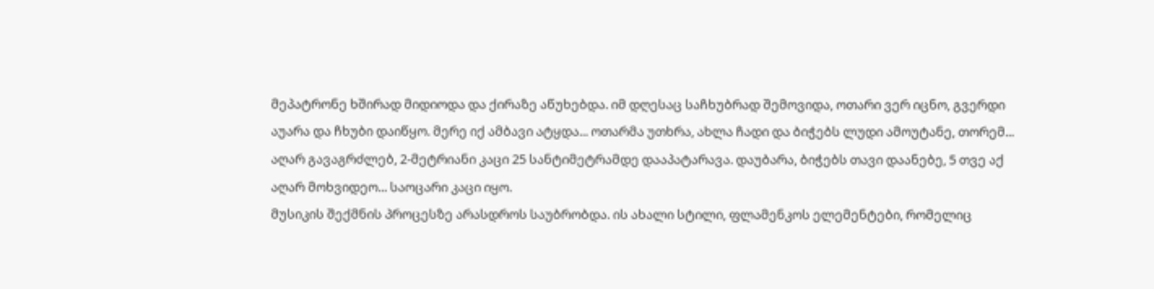მეპატრონე ხშირად მიდიოდა და ქირაზე აწუხებდა. იმ დღესაც საჩხუბრად შემოვიდა, ოთარი ვერ იცნო, გვერდი აუარა და ჩხუბი დაიწყო. მერე იქ ამბავი ატყდა... ოთარმა უთხრა, ახლა ჩადი და ბიჭებს ლუდი ამოუტანე, თორემ... აღარ გავაგრძლებ, 2-მეტრიანი კაცი 25 სანტიმეტრამდე დააპატარავა. დაუბარა, ბიჭებს თავი დაანებე, 5 თვე აქ აღარ მოხვიდეო... საოცარი კაცი იყო.
მუსიკის შექმნის პროცესზე არასდროს საუბრობდა. ის ახალი სტილი, ფლამენკოს ელემენტები, რომელიც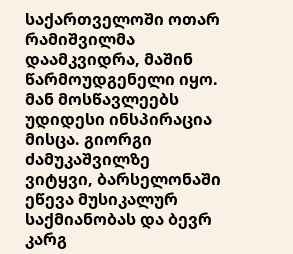საქართველოში ოთარ რამიშვილმა დაამკვიდრა, მაშინ წარმოუდგენელი იყო. მან მოსწავლეებს უდიდესი ინსპირაცია მისცა. გიორგი ძამუკაშვილზე ვიტყვი, ბარსელონაში ეწევა მუსიკალურ საქმიანობას და ბევრ კარგ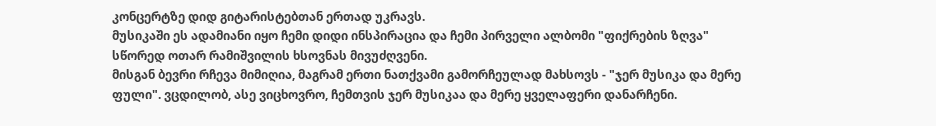კონცერტზე დიდ გიტარისტებთან ერთად უკრავს.
მუსიკაში ეს ადამიანი იყო ჩემი დიდი ინსპირაცია და ჩემი პირველი ალბომი "ფიქრების ზღვა" სწორედ ოთარ რამიშვილის ხსოვნას მივუძღვენი.
მისგან ბევრი რჩევა მიმიღია, მაგრამ ერთი ნათქვამი გამორჩეულად მახსოვს - "ჯერ მუსიკა და მერე ფული". ვცდილობ, ასე ვიცხოვრო, ჩემთვის ჯერ მუსიკაა და მერე ყველაფერი დანარჩენი.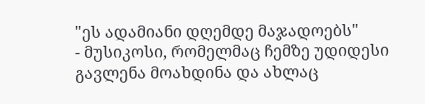"ეს ადამიანი დღემდე მაჯადოებს"
- მუსიკოსი, რომელმაც ჩემზე უდიდესი გავლენა მოახდინა და ახლაც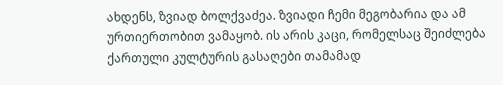ახდენს, ზვიად ბოლქვაძეა. ზვიადი ჩემი მეგობარია და ამ ურთიერთობით ვამაყობ. ის არის კაცი, რომელსაც შეიძლება ქართული კულტურის გასაღები თამამად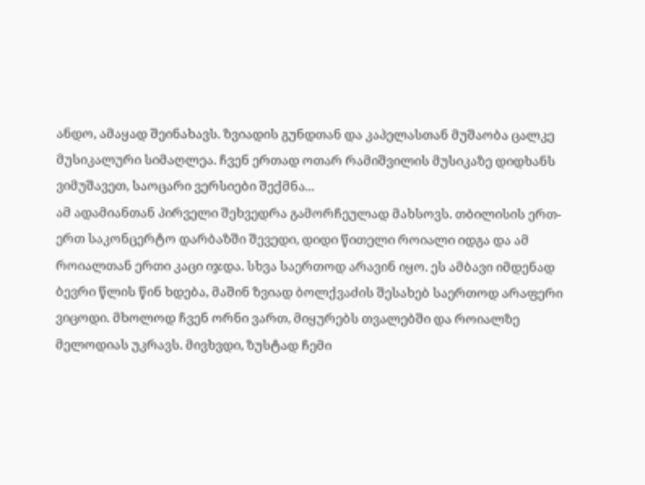ანდო, ამაყად შეინახავს. ზვიადის გუნდთან და კაპელასთან მუშაობა ცალკე მუსიკალური სიმაღლეა. ჩვენ ერთად ოთარ რამიშვილის მუსიკაზე დიდხანს ვიმუშავეთ, საოცარი ვერსიები შექმნა...
ამ ადამიანთან პირველი შეხვედრა გამორჩეულად მახსოვს. თბილისის ერთ-ერთ საკონცერტო დარბაზში შევედი, დიდი წითელი როიალი იდგა და ამ როიალთან ერთი კაცი იჯდა. სხვა საერთოდ არავინ იყო. ეს ამბავი იმდენად ბევრი წლის წინ ხდება, მაშინ ზვიად ბოლქვაძის შესახებ საერთოდ არაფერი ვიცოდი. მხოლოდ ჩვენ ორნი ვართ, მიყურებს თვალებში და როიალზე მელოდიას უკრავს. მივხვდი, ზუსტად ჩემი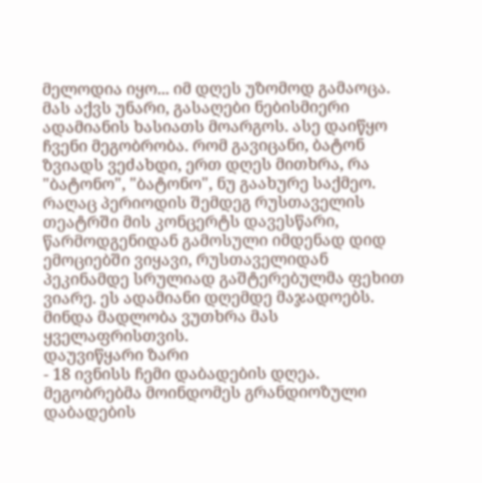მელოდია იყო... იმ დღეს უზომოდ გამაოცა. მას აქვს უნარი, გასაღები ნებისმიერი ადამიანის ხასიათს მოარგოს. ასე დაიწყო ჩვენი მეგობრობა. რომ გავიცანი, ბატონ ზვიადს ვეძახდი, ერთ დღეს მითხრა, რა "ბატონო", "ბატონო", ნუ გაახურე საქმეო.
რაღაც პერიოდის შემდეგ რუსთაველის თეატრში მის კონცერტს დავესწარი, წარმოდგენიდან გამოსული იმდენად დიდ ემოციებში ვიყავი, რუსთაველიდან პეკინამდე სრულიად გაშტერებულმა ფეხით ვიარე. ეს ადამიანი დღემდე მაჯადოებს. მინდა მადლობა ვუთხრა მას ყველაფრისთვის.
დაუვიწყარი ზარი
- 18 ივნისს ჩემი დაბადების დღეა. მეგობრებმა მოინდომეს გრანდიოზული დაბადების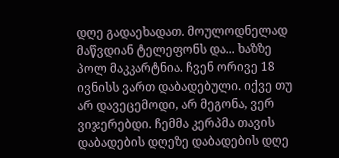დღე გადაეხადათ. მოულოდნელად მაწვდიან ტელეფონს და... ხაზზე პოლ მაკკარტნია. ჩვენ ორივე 18 ივნისს ვართ დაბადებული. იქვე თუ არ დავეცემოდი, არ მეგონა, ვერ ვიჯერებდი. ჩემმა კერპმა თავის დაბადების დღეზე დაბადების დღე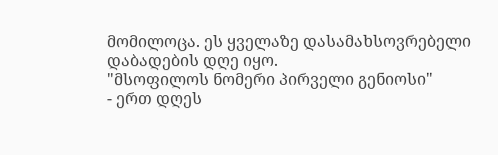მომილოცა. ეს ყველაზე დასამახსოვრებელი დაბადების დღე იყო.
"მსოფილოს ნომერი პირველი გენიოსი"
- ერთ დღეს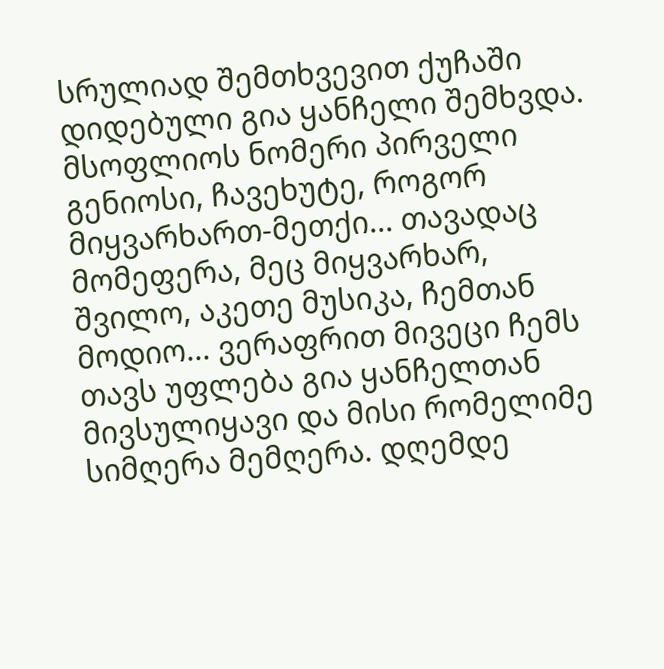სრულიად შემთხვევით ქუჩაში დიდებული გია ყანჩელი შემხვდა. მსოფლიოს ნომერი პირველი გენიოსი, ჩავეხუტე, როგორ მიყვარხართ-მეთქი... თავადაც მომეფერა, მეც მიყვარხარ, შვილო, აკეთე მუსიკა, ჩემთან მოდიო... ვერაფრით მივეცი ჩემს თავს უფლება გია ყანჩელთან მივსულიყავი და მისი რომელიმე სიმღერა მემღერა. დღემდე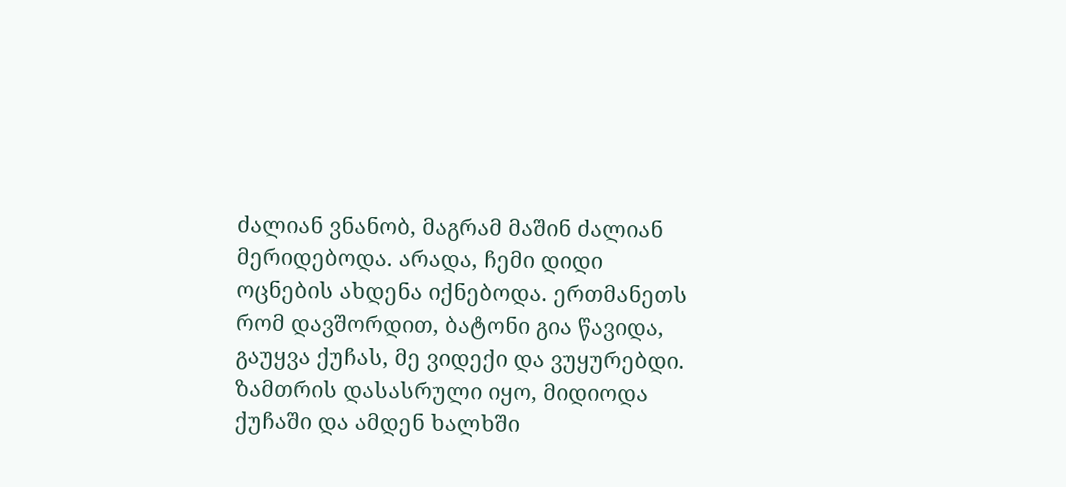ძალიან ვნანობ, მაგრამ მაშინ ძალიან მერიდებოდა. არადა, ჩემი დიდი ოცნების ახდენა იქნებოდა. ერთმანეთს რომ დავშორდით, ბატონი გია წავიდა, გაუყვა ქუჩას, მე ვიდექი და ვუყურებდი. ზამთრის დასასრული იყო, მიდიოდა ქუჩაში და ამდენ ხალხში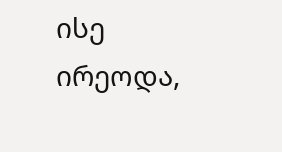ისე ირეოდა,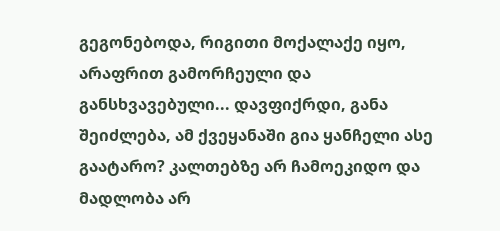გეგონებოდა, რიგითი მოქალაქე იყო, არაფრით გამორჩეული და განსხვავებული... დავფიქრდი, განა შეიძლება, ამ ქვეყანაში გია ყანჩელი ასე გაატარო? კალთებზე არ ჩამოეკიდო და მადლობა არ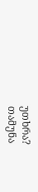უთხრა?
თამუნა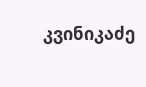კვინიკაძე